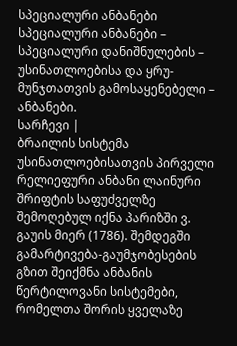სპეციალური ანბანები
სპეციალური ანბანები – სპეციალური დანიშნულების – უსინათლოებისა და ყრუ-მუნჯთათვის გამოსაყენებელი – ანბანები.
სარჩევი |
ბრაილის სისტემა
უსინათლოებისათვის პირველი რელიეფური ანბანი ლაინური შრიფტის საფუძველზე შემოღებულ იქნა პარიზში ვ. გაუის მიერ (1786). შემდეგში გამარტივება-გაუმჯობესების გზით შეიქმნა ანბანის წერტილოვანი სისტემები, რომელთა შორის ყველაზე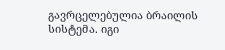გავრცელებულია ბრაილის სისტემა. იგი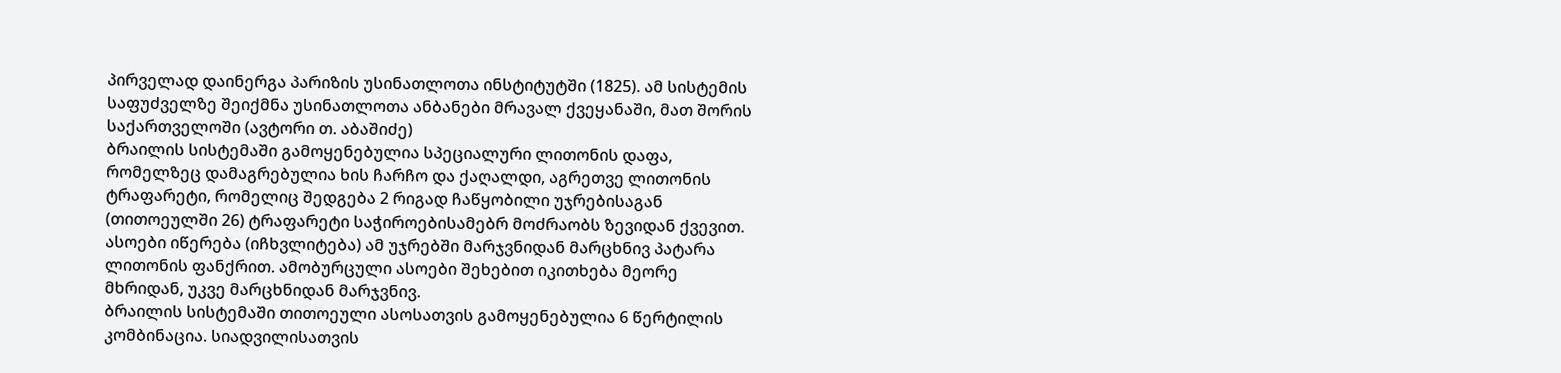პირველად დაინერგა პარიზის უსინათლოთა ინსტიტუტში (1825). ამ სისტემის საფუძველზე შეიქმნა უსინათლოთა ანბანები მრავალ ქვეყანაში, მათ შორის საქართველოში (ავტორი თ. აბაშიძე)
ბრაილის სისტემაში გამოყენებულია სპეციალური ლითონის დაფა, რომელზეც დამაგრებულია ხის ჩარჩო და ქაღალდი, აგრეთვე ლითონის ტრაფარეტი, რომელიც შედგება 2 რიგად ჩაწყობილი უჯრებისაგან (თითოეულში 26) ტრაფარეტი საჭიროებისამებრ მოძრაობს ზევიდან ქვევით. ასოები იწერება (იჩხვლიტება) ამ უჯრებში მარჯვნიდან მარცხნივ პატარა ლითონის ფანქრით. ამობურცული ასოები შეხებით იკითხება მეორე მხრიდან, უკვე მარცხნიდან მარჯვნივ.
ბრაილის სისტემაში თითოეული ასოსათვის გამოყენებულია 6 წერტილის კომბინაცია. სიადვილისათვის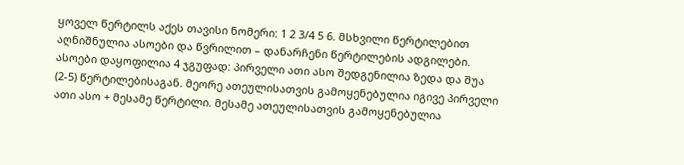ყოველ წერტილს აქეს თავისი ნომერი: 1 2 3/4 5 6. მსხვილი წერტილებით აღნიშნულია ასოები და წვრილით – დანარჩენი წერტილების ადგილები.
ასოები დაყოფილია 4 ჯგუფად: პირველი ათი ასო შედგენილია ზედა და შუა (2-5) წერტილებისაგან. მეორე ათეულისათვის გამოყენებულია იგივე პირველი ათი ასო + მესამე წერტილი. მესამე ათეულისათვის გამოყენებულია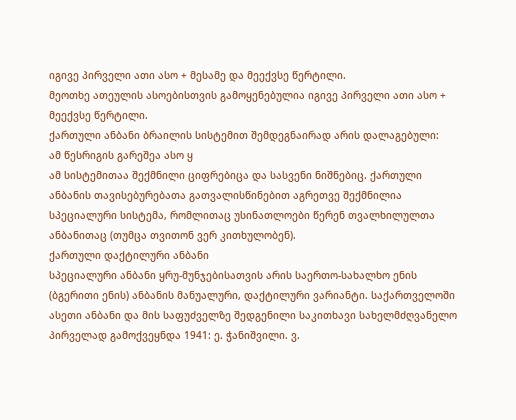იგივე პირველი ათი ასო + მესამე და მეექვსე წერტილი.
მეოთხე ათეულის ასოებისთვის გამოყენებულია იგივე პირველი ათი ასო + მეექვსე წერტილი.
ქართული ანბანი ბრაილის სისტემით შემდეგნაირად არის დალაგებული:
ამ წესრიგის გარეშეა ასო ყ
ამ სისტემითაა შექმნილი ციფრებიცა და სასვენი ნიშნებიც. ქართული ანბანის თავისებურებათა გათვალისწინებით აგრეთვე შექმნილია სპეციალური სისტემა, რომლითაც უსინათლოები წერენ თვალხილულთა ანბანითაც (თუმცა თვითონ ვერ კითხულობენ).
ქართული დაქტილური ანბანი
სპეციალური ანბანი ყრუ-მუნჯებისათვის არის საერთო-სახალხო ენის (ბგერითი ენის) ანბანის მანუალური, დაქტილური ვარიანტი. საქართველოში ასეთი ანბანი და მის საფუძველზე შედგენილი საკითხავი სახელმძღვანელო პირველად გამოქვეყნდა 1941: ე. ჭანიშვილი. ვ.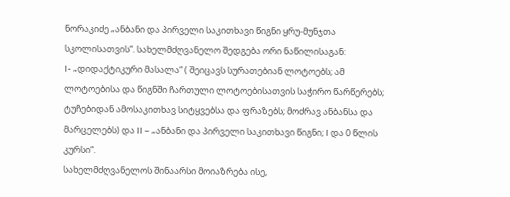ნორაკიძე „ანბანი და პირველი საკითხავი წიგნი ყრუ-მუნჯთა სკოლისათვის“. სახელმძღვანელო შედგება ორი ნაწილისაგან:
I- „დიდაქტიკური მასალა“ ( შეიცავს სურათებიან ლოტოებს; ამ ლოტოებისა და წიგნში ჩართული ლოტოებისათვის საჭირო წარწერებს; ტუჩებიდან ამოსაკითხავ სიტყვებსა და ფრაზებს; მოძრავ ანბანსა და მარცელებს) და II – „ანბანი და პირველი საკითხავი წიგნი; I და 0 წლის კურსი“.
სახელმძღვანელოს შინაარსი მოიაზრება ისე,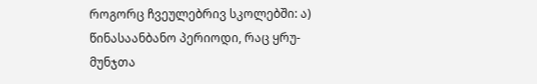როგორც ჩვეულებრივ სკოლებში: ა) წინასაანბანო პერიოდი, რაც ყრუ-მუნჯთა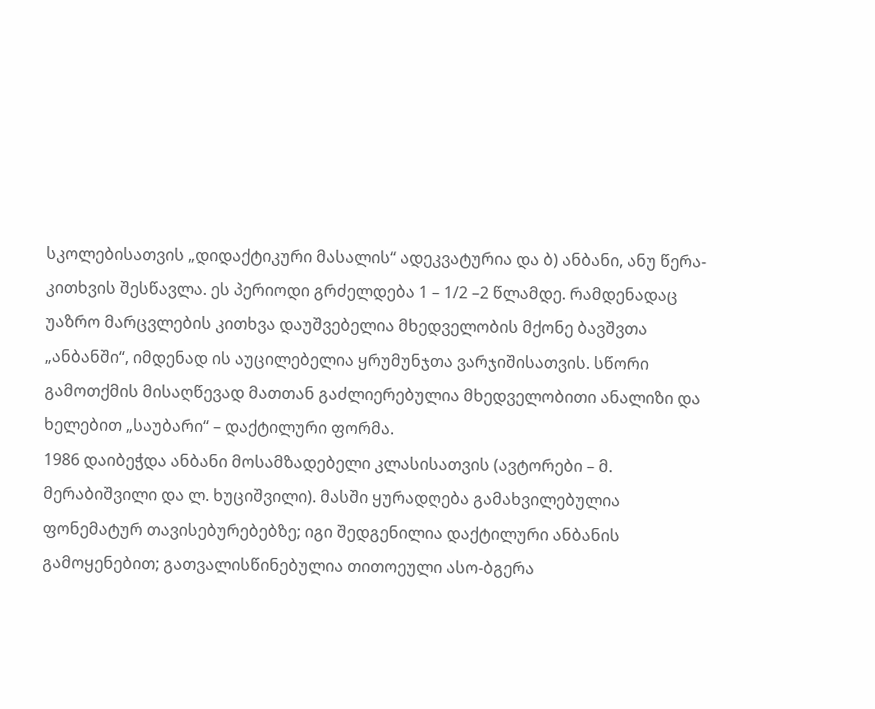სკოლებისათვის „დიდაქტიკური მასალის“ ადეკვატურია და ბ) ანბანი, ანუ წერა-კითხვის შესწავლა. ეს პერიოდი გრძელდება 1 – 1/2 –2 წლამდე. რამდენადაც უაზრო მარცვლების კითხვა დაუშვებელია მხედველობის მქონე ბავშვთა „ანბანში“, იმდენად ის აუცილებელია ყრუმუნჯთა ვარჯიშისათვის. სწორი გამოთქმის მისაღწევად მათთან გაძლიერებულია მხედველობითი ანალიზი და ხელებით „საუბარი“ – დაქტილური ფორმა.
1986 დაიბეჭდა ანბანი მოსამზადებელი კლასისათვის (ავტორები – მ. მერაბიშვილი და ლ. ხუციშვილი). მასში ყურადღება გამახვილებულია ფონემატურ თავისებურებებზე; იგი შედგენილია დაქტილური ანბანის გამოყენებით; გათვალისწინებულია თითოეული ასო-ბგერა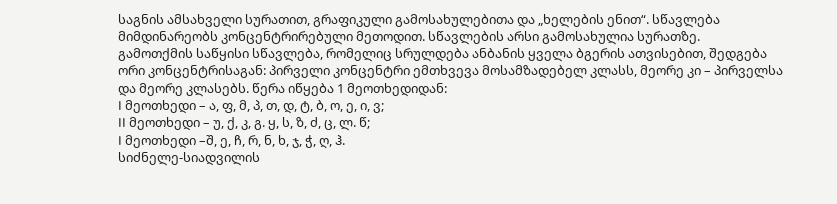საგნის ამსახველი სურათით, გრაფიკული გამოსახულებითა და „ხელების ენით“. სწავლება მიმდინარეობს კონცენტრირებული მეთოდით. სწავლების არსი გამოსახულია სურათზე.
გამოთქმის საწყისი სწავლება, რომელიც სრულდება ანბანის ყველა ბგერის ათვისებით, შედგება ორი კონცენტრისაგან: პირველი კონცენტრი ემთხვევა მოსამზადებელ კლასს, მეორე კი – პირველსა და მეორე კლასებს. წერა იწყება 1 მეოთხედიდან:
I მეოთხედი – ა, ფ, მ, პ, თ, დ, ტ, ბ, ო, ე, ი, ვ;
II მეოთხედი – უ, ქ, კ, გ. ყ, ს, ზ, ძ, ც, ლ. წ;
I მეოთხედი –შ, ე, ჩ, რ, ნ, ხ, ჯ, ჭ, ღ, ჰ.
სიძნელე-სიადვილის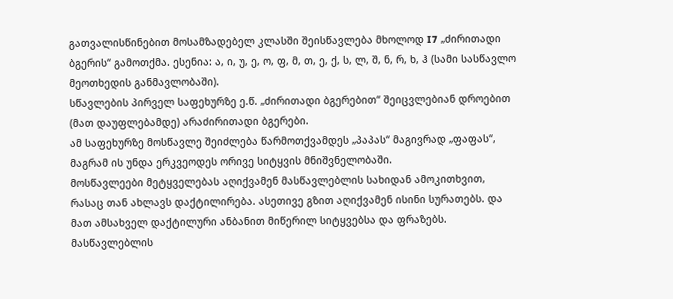გათვალისწინებით მოსამზადებელ კლასში შეისწავლება მხოლოდ I7 „ძირითადი ბგერის“ გამოთქმა. ესენია: ა, ი, უ, ე, ო, ფ, მ, თ, ე, ქ, ს, ლ, შ, ნ, რ, ხ, ჰ (სამი სასწავლო მეოთხედის განმავლობაში).
სწავლების პირველ საფეხურზე ე.წ. „ძირითადი ბგერებით“ შეიცვლებიან დროებით (მათ დაუფლებამდე) არაძირითადი ბგერები.
ამ საფეხურზე მოსწავლე შეიძლება წარმოთქვამდეს „პაპას“ მაგივრად „ფაფას“, მაგრამ ის უნდა ერკვეოდეს ორივე სიტყვის მნიშვნელობაში.
მოსწავლეები მეტყველებას აღიქვამენ მასწავლებლის სახიდან ამოკითხვით, რასაც თან ახლავს დაქტილირება. ასეთივე გზით აღიქვამენ ისინი სურათებს. და მათ ამსახველ დაქტილური ანბანით მიწერილ სიტყვებსა და ფრაზებს. მასწავლებლის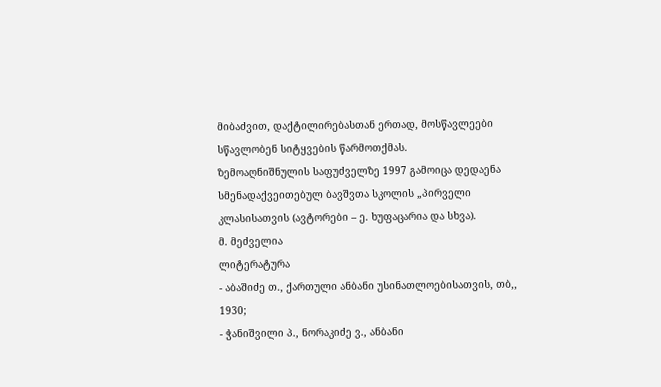მიბაძვით, დაქტილირებასთან ერთად, მოსწავლეები სწავლობენ სიტყვების წარმოთქმას.
ზემოაღნიშნულის საფუძველზე 1997 გამოიცა დედაენა სმენადაქვეითებულ ბავშვთა სკოლის „პირველი კლასისათვის (ავტორები – ე. ხუფაცარია და სხვა).
მ. მეძველია
ლიტერატურა
- აბაშიძე თ., ქართული ანბანი უსინათლოებისათვის, თბ,, 1930;
- ჭანიშვილი პ., ნორაკიძე ვ., ანბანი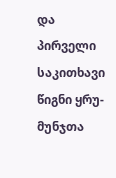და პირველი საკითხავი წიგნი ყრუ-მუნჯთა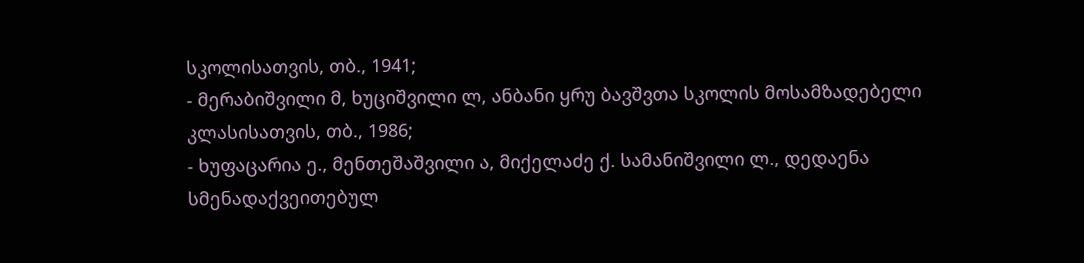სკოლისათვის, თბ., 1941;
- მერაბიშვილი მ, ხუციშვილი ლ, ანბანი ყრუ ბავშვთა სკოლის მოსამზადებელი კლასისათვის, თბ., 1986;
- ხუფაცარია ე., მენთეშაშვილი ა, მიქელაძე ქ. სამანიშვილი ლ., დედაენა სმენადაქვეითებულ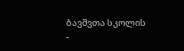ბავშვთა სკოლის
-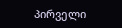პირველი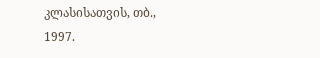კლასისათვის, თბ., 1997.